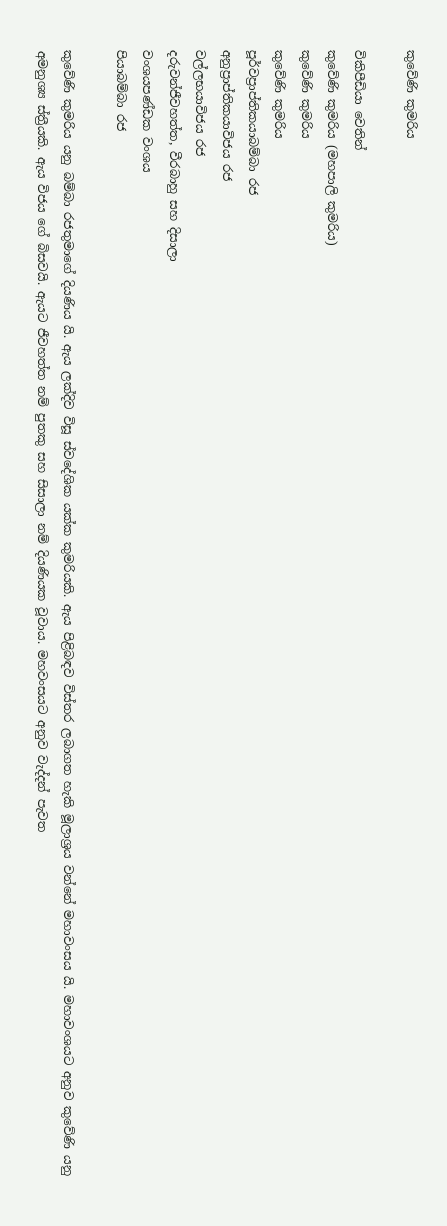කුවේණි කුමරිය

විකිපීඩියා වෙතින්
කුවේණි කුමරිය (මහපාලි කුමරිය)
කුවේණි කුමරිය
කුවේණි කුමරිය
පූර්වප්‍රාප්තිකයාබම්බා රජ
අනුප්‍රාප්තිකයාවිජය රජ
වල්ලභයාවිජය රජ
දරුවන්ජීවහත්ත, වීරබාහු සහ දිසාලා
වංශයපණ්ඩක වංශය
පියාබම්බා රජ

කුවේණි කුමරිය යනු බම්බා රජතුමාගේ දියණිය යි. ඇය ලක්දිව විසූ ස්වදේශික යක්ක කුමරියකි. ඇය පිළිබඳව විස්තර ලබාගත හැකි මූලාශ්‍රය වන්නේ මහාවංසය යි. මහාවංශයට අනුව කුවේණි යනු අමනුශ්‍ය ස්ත්‍රීයකි. ඇය විජය ගේ බිසවයි. ඇයට ජීවහත්ත නම් පුතකු සහ සිසාලා නම් දියණියක වූවාය. මහවංසය‍ට අනුව වැද්දන් පැවත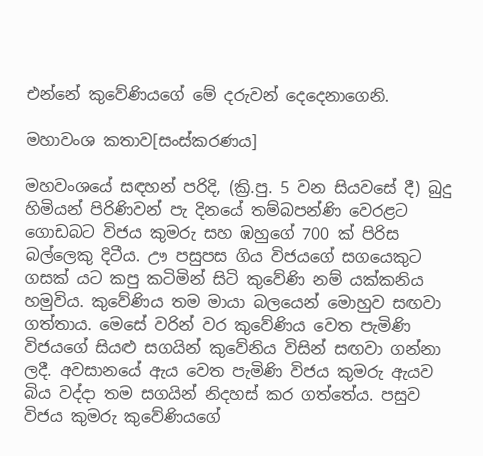එන්නේ කුවේණියගේ මේ දරුවන් දෙදෙනාගෙනි.

මහාවංශ කතාව[සංස්කරණය]

මහවංශයේ සඳහන් පරිදි, (ක්‍රි.පු. 5 වන සියවසේ දී) බුදු හිමියන් පිරිණිවන් පැ දිනයේ තම්බපන්ණි වෙරළට ගොඩබට විජය කුමරු සහ ඹහු‍ගේ 700 ක් පිරිස බල්ලෙකු දිටීය. ඌ පසුපස ගිය විජයගේ සගයෙකුට ගසක් යට කපු කටිමින් සිටි කුවේණි නම් යක්කනිය හමුවිය. කුවේණිය තම මායා බලයෙන් මොහුව සඟවා ගත්තාය. මෙසේ වරින් වර කුවේණිය වෙත පැමිණි විජයගේ සියළු සගයින් කුවේනිය විසින් සඟවා ගන්නා ලදී. අවසානයේ ඇය වෙත ‍පැමිණි විජය කුමරු ඇයව බිය වද්දා තම සගයින් නිදහස් කර ගත්තේය. පසුව විජය කුමරු කුවේණියගේ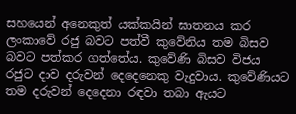සහයෙන් අනෙකුත් යක්කයින් ඝාතනය කර ලංකාවේ රජු බවට පත්වී කුවේනිය තම බිසව බවට පත්කර ගත්තේය. කුවේණි බිසව විජය රජුට දාව දරුවන් දෙදෙනෙකු වැදුවාය. කුවේණියට තම දරුවන් දෙදෙනා රඳවා තබා ඇයට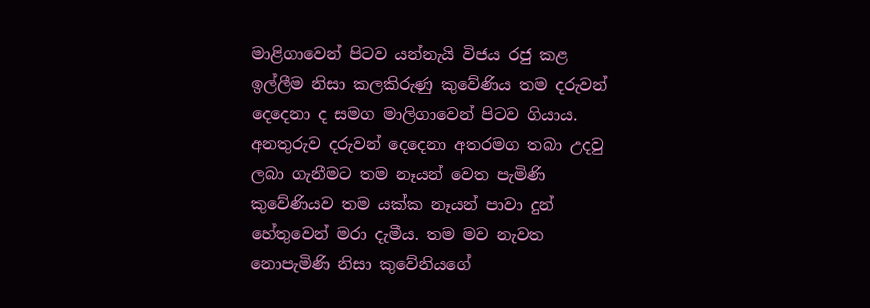මාළිගාවෙන් පිටව යන්නැයි විජය රජු කළ ඉල්ලීම නිසා කලකිරුණු කුවේණිය තම දරුවන් දෙදෙනා ද සමග මාලිගාවෙන් පිටව ගියාය. අනතුරුව දරුවන් දෙදෙනා අතරමග තබා උදවු ලබා ගැනීමට තම නෑයන් වෙත පැමිණි කුවේණියව තම යක්ක නෑයන් පාවා දුන් හේතුවෙන් මරා දැමීය. තම මව නැවත නොපැමිණි නිසා කුවේනියගේ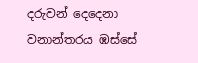දරුවන් දෙදෙනා වනාන්තරය ඹස්සේ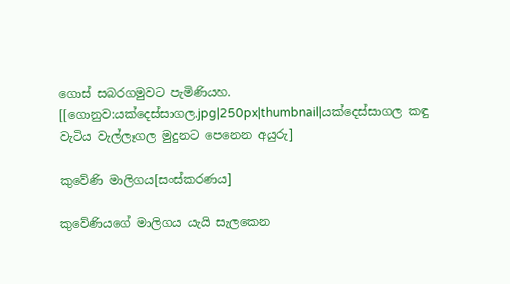ගොස් සබරගමුවට පැමිණියහ. [[ගොනුව:යක්දෙස්සාගල.jpg|250px|thumbnail|යක්දෙස්සාගල කඳු වැටිය වැල්ලෑගල මුදුනට පෙනෙන අයුරු]

කුවේණි මාලිගය[සංස්කරණය]

කුවේණියගේ මාලිගය යැයි සැලකෙන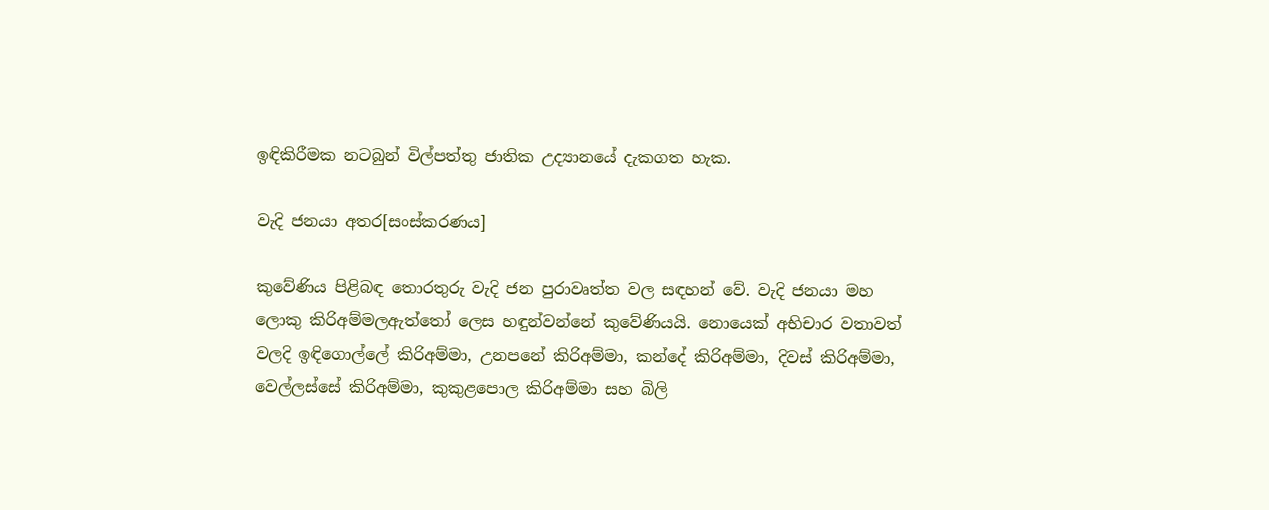ඉඳිකිරීමක න‍ටබුන් විල්පත්තු ජාතික උද්‍යානයේ දැකගත හැක.

වැදි ජනයා අතර[සංස්කරණය]

කුවේණිය පිළිබඳ තොරතුරු වැදි ජන පුරාවෘත්ත වල සඳහන් වේ. වැදි ජනයා මහ ලොකු කිරිඅම්මලඇත්තෝ ලෙස හඳුන්වන්නේ කුවේණියයි. නොයෙක් අභිචාර වතාවත් වලදි ඉඳිගොල්ලේ කිරිඅම්මා, උනපනේ කිරිඅම්මා, කන්දේ කිරිඅම්මා, දිවස් කිරිඅම්මා, වෙල්ලස්සේ කිරිඅම්මා, කුකුළපොල කිරිඅම්මා සහ බිලි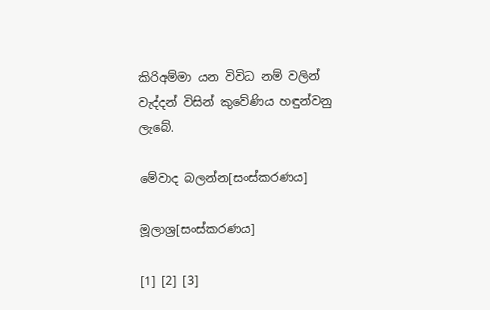කිරිඅම්මා යන විවිධ නම් වලින් වැද්දන් විසින් කුවේණිය හඳුන්වනු ලැබේ.

මේවාද බලන්න[සංස්කරණය]

මූලාශ්‍ර[සංස්කරණය]

[1] [2] [3]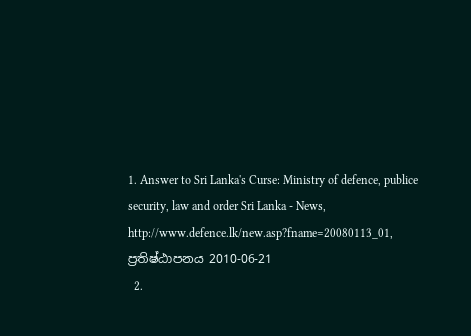1. Answer to Sri Lanka's Curse: Ministry of defence, publice security, law and order Sri Lanka - News, http://www.defence.lk/new.asp?fname=20080113_01, ප්‍රතිෂ්ඨාපනය 2010-06-21
  2.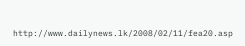http://www.dailynews.lk/2008/02/11/fea20.asp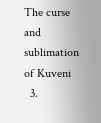The curse and sublimation of Kuveni
  3.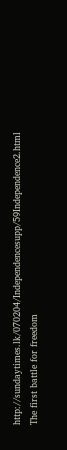http://sundaytimes.lk/070204/Independencesupp/59Independence2.html The first battle for freedom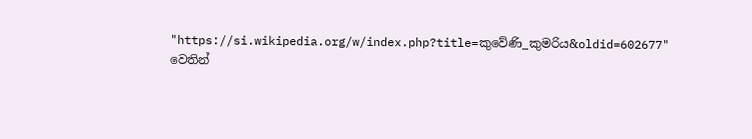"https://si.wikipedia.org/w/index.php?title=කුවේණි_කුමරිය&oldid=602677" වෙතින්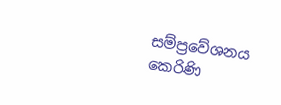සම්ප්‍රවේශනය කෙරිණි